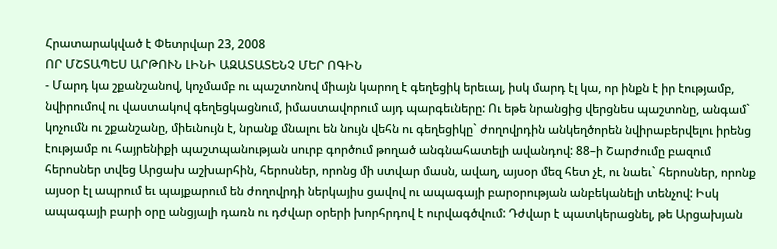Հրատարակված է Փետրվար 23, 2008
ՈՐ ՄՇՏԱՊԵՍ ԱՐԹՈՒՆ ԼԻՆԻ ԱԶԱՏԱՏԵՆՉ ՄԵՐ ՈԳԻՆ
- Մարդ կա շքանշանով, կոչմամբ ու պաշտոնով միայն կարող է գեղեցիկ երեւալ, իսկ մարդ էլ կա, որ ինքն է իր էությամբ, նվիրումով ու վաստակով գեղեցկացնում, իմաստավորում այդ պարգեւները: Ու եթե նրանցից վերցնես պաշտոնը, անգամ` կոչումն ու շքանշանը, միեւնույն է, նրանք մնալու են նույն վեհն ու գեղեցիկը` ժողովրդին անկեղծորեն նվիրաբերվելու իրենց էությամբ ու հայրենիքի պաշտպանության սուրբ գործում թողած անգնահատելի ավանդով: 88–ի Շարժումը բազում հերոսներ տվեց Արցախ աշխարհին, հերոսներ, որոնց մի ստվար մասն, ավաղ, այսօր մեզ հետ չէ, ու նաեւ` հերոսներ, որոնք այսօր էլ ապրում եւ պայքարում են ժողովրդի ներկայիս ցավով ու ապագայի բարօրության անբեկանելի տենչով: Իսկ ապագայի բարի օրը անցյալի դառն ու դժվար օրերի խորհրդով է ուրվագծվում: Դժվար է պատկերացնել, թե Արցախյան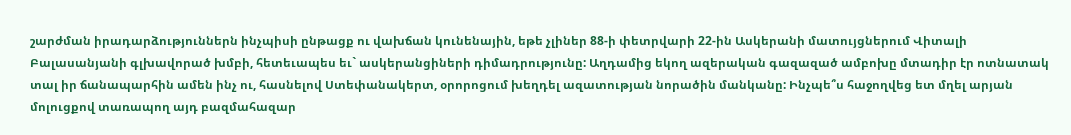շարժման իրադարձություններն ինչպիսի ընթացք ու վախճան կունենային, եթե չլիներ 88-ի փետրվարի 22-ին Ասկերանի մատույցներում Վիտալի Բալասանյանի գլխավորած խմբի, հետեւապես եւ` ասկերանցիների դիմադրությունը: Աղդամից եկող ազերական գազազած ամբոխը մտադիր էր ոտնատակ տալ իր ճանապարհին ամեն ինչ ու, հասնելով Ստեփանակերտ, օրորոցում խեղդել ազատության նորածին մանկանը: Ինչպե՞ս հաջողվեց ետ մղել արյան մոլուցքով տառապող այդ բազմահազար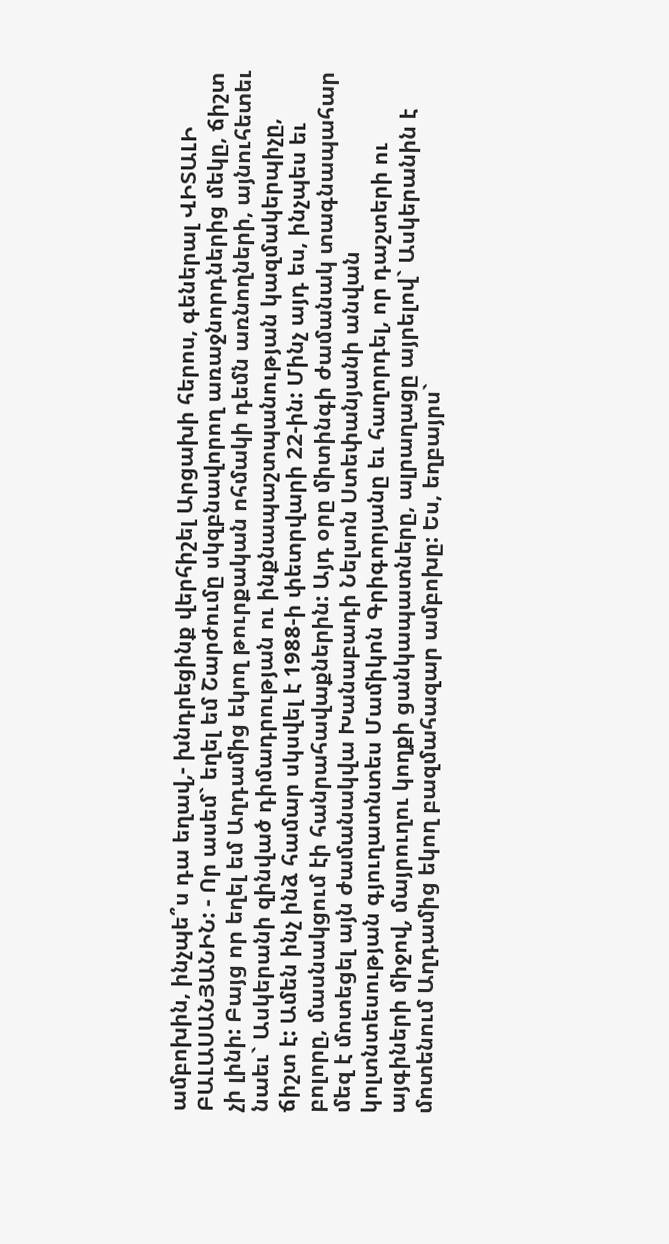ամբոխին, ինչպե՞ս դա եղավ,- խնդրեցինք վերհիշել Արցախի հերոս, գեներալ ՎԻՏԱԼԻ ԲԱԼԱՍԱՆՅԱՆԻՆ: - Որ ասեմ` եղել եմ Շարժումը սկզբնավորող առաջնորդներից մեկը, ճիշտ չի լինի: Բայց որ եղել եմ Աղդամից եկող թուրքական ոհմակի դեմն առնողների, այնուհետեւ նաեւ` Ասկերանի զինված դիմադրության ու ինքնապաշտպանության կազմակերպիչը, ճիշտ է: Ամեն ինչ ինձ համար սկսվել է 1988-ի փետրվարի 22-ին: Մինչ այդ ես, ինչպես եւ բոլորը, մասնակցում էի հանրահավաքներին: Այդ օրը միտինգի ժամանակ տագնապահար մեզ է մոտեցել այն ժամանակվա Խանաբադի Նելսոն Ստեփանյանի անվան կոլտնտեսության գյուղատնտես Մամիկոն Գրիգորյանը եւ հաղորդել, որ դաշտերի ու այգիների միջով, մայրուղու կողքի ցանկապատները, ալրաղացը այրելով` Ասկերանին է մոտենում Աղդամից եկող բազմահազար ամբոխը: Ես, եղբայրս`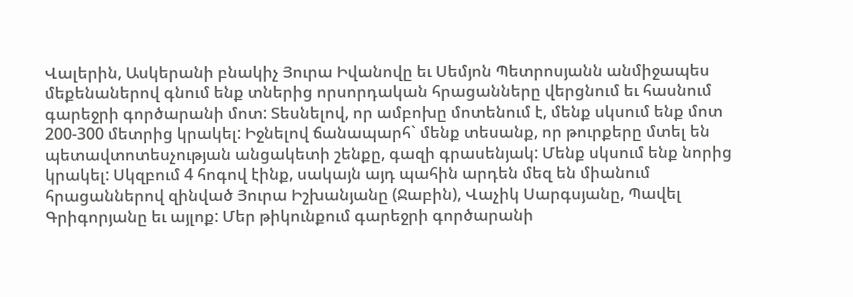Վալերին, Ասկերանի բնակիչ Յուրա Իվանովը եւ Սեմյոն Պետրոսյանն անմիջապես մեքենաներով գնում ենք տներից որսորդական հրացանները վերցնում եւ հասնում գարեջրի գործարանի մոտ: Տեսնելով, որ ամբոխը մոտենում է, մենք սկսում ենք մոտ 200-300 մետրից կրակել: Իջնելով ճանապարհ` մենք տեսանք, որ թուրքերը մտել են պետավտոտեսչության անցակետի շենքը, գազի գրասենյակ: Մենք սկսում ենք նորից կրակել: Սկզբում 4 հոգով էինք, սակայն այդ պահին արդեն մեզ են միանում հրացաններով զինված Յուրա Իշխանյանը (Ջաբին), Վաչիկ Սարգսյանը, Պավել Գրիգորյանը եւ այլոք: Մեր թիկունքում գարեջրի գործարանի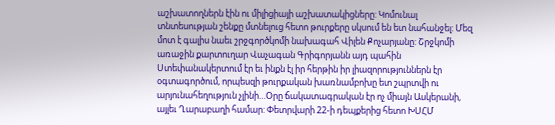աշխատողներն էին ու միլիցիայի աշխատակիցները: Կոմունալ տնտեսության շենքը մտնելուց հետո թուրքերը սկսում են ետ նահանջել: Մեզ մոտ է գալիս նաեւ շրջգործկոմի նախագահ Վիլեն Քոչարյանը: Շրջկոմի առաջին քարտուղար Վաչագան Գրիգորյանն այդ պահին Ստեփանակերտում էր եւ ինքն էլ իր հերթին իր լիազորություններն էր օգտագործում, որպեսզի թուրքական խառնամբոխը ետ շպրտվի ու արյունահեղություն չլինի…Օրը ճակատագրական էր ոչ միայն Ասկերանի, այլեւ Ղարաբաղի համար: Փետրվարի 22-ի դեպքերից հետո ԽՍՀՄ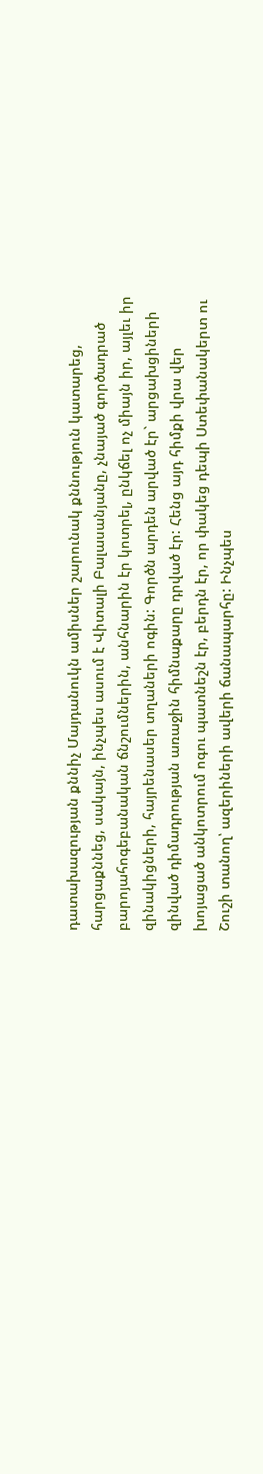դատախազության քննիչ Մայդանուկն ամիսներ շարունակ քննություն կատարեց, հարցաքննեց, սակայն, ինչպես ասում է Վիտալի Բալասանյանը, չնայած գործադրած բարոյահոգեբանական ճնշումներին, անհնարին էր կոտրել, ընկճել ոչ միայն իր, այլեւ իր զինակիցների, հայրենասեր տղաների ոգին: Գործն արդեն արված էր` արցախցիների զինված դիմադրության առաջին հիմնաքարը դրված էր: Հենց այդ հիմքի վրա վեր խոյացած անկոտրում ոգու պատնեշն էր, բերդն էր, որ փակեց դեպի Ստեփանակերտ ու Շուշի տանող՝ ազերիների ավերի ճանապարհը: Ինչպես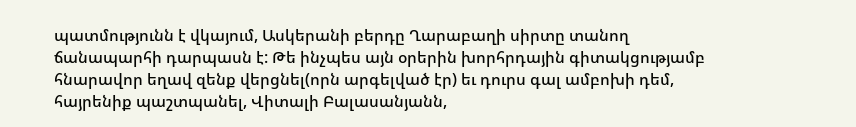պատմությունն է վկայում, Ասկերանի բերդը Ղարաբաղի սիրտը տանող ճանապարհի դարպասն է: Թե ինչպես այն օրերին խորհրդային գիտակցությամբ հնարավոր եղավ զենք վերցնել(որն արգելված էր) եւ դուրս գալ ամբոխի դեմ, հայրենիք պաշտպանել, Վիտալի Բալասանյանն,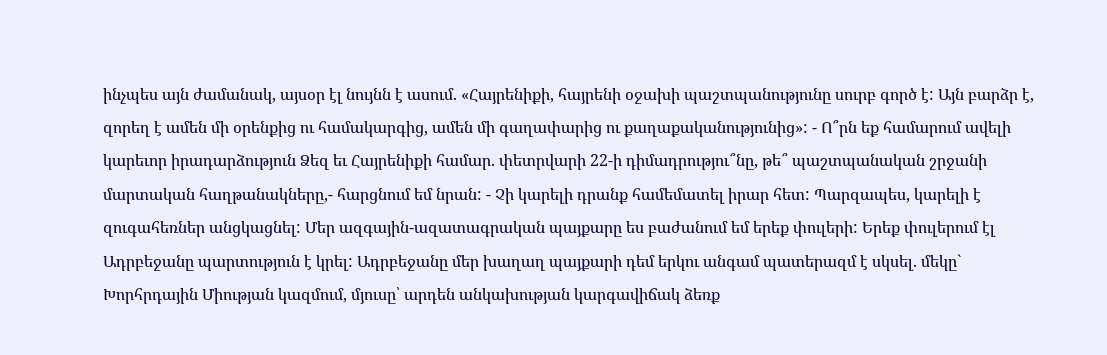ինչպես այն ժամանակ, այսօր էլ նույնն է ասում. «Հայրենիքի, հայրենի օջախի պաշտպանությունը սուրբ գործ է: Այն բարձր է, զորեղ է ամեն մի օրենքից ու համակարգից, ամեն մի գաղափարից ու քաղաքականությունից»: - Ո՞րն եք համարում ավելի կարեւոր իրադարձություն Ձեզ եւ Հայրենիքի համար. փետրվարի 22-ի դիմադրությու՞նը, թե՞ պաշտպանական շրջանի մարտական հաղթանակները,- հարցնում եմ նրան: - Չի կարելի դրանք համեմատել իրար հետ: Պարզապես, կարելի է զուգահեռներ անցկացնել: Մեր ազգային-ազատագրական պայքարը ես բաժանում եմ երեք փուլերի: Երեք փուլերում էլ Ադրբեջանը պարտություն է կրել: Ադրբեջանը մեր խաղաղ պայքարի դեմ երկու անգամ պատերազմ է սկսել. մեկը` Խորհրդային Միության կազմում, մյուսը՝ արդեն անկախության կարգավիճակ ձեռք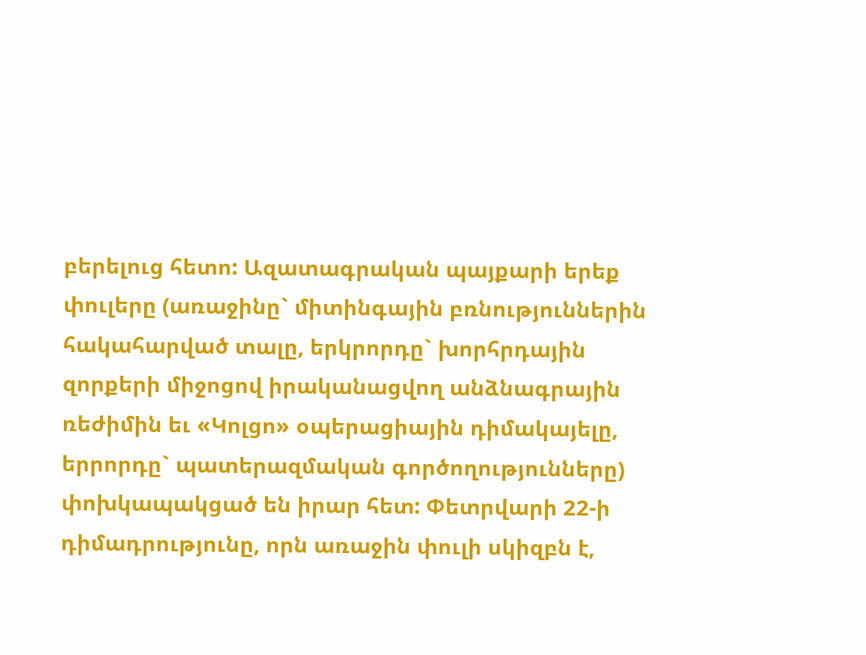բերելուց հետո: Ազատագրական պայքարի երեք փուլերը (առաջինը` միտինգային բռնություններին հակահարված տալը, երկրորդը` խորհրդային զորքերի միջոցով իրականացվող անձնագրային ռեժիմին եւ «Կոլցո» օպերացիային դիմակայելը, երրորդը` պատերազմական գործողությունները) փոխկապակցած են իրար հետ: Փետրվարի 22-ի դիմադրությունը, որն առաջին փուլի սկիզբն է,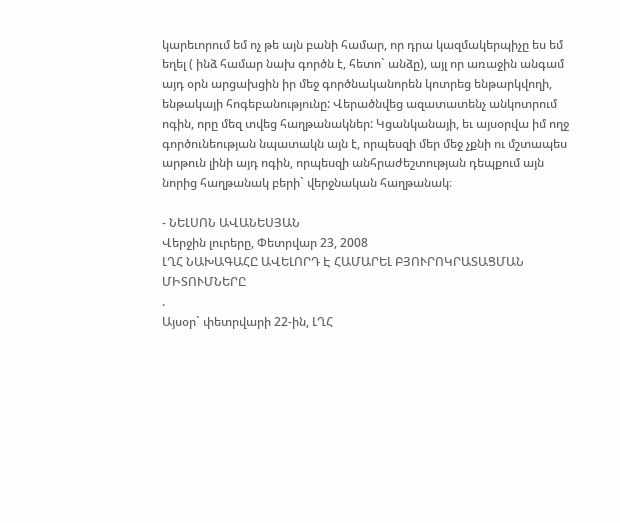կարեւորում եմ ոչ թե այն բանի համար, որ դրա կազմակերպիչը ես եմ եղել ( ինձ համար նախ գործն է, հետո` անձը), այլ որ առաջին անգամ այդ օրն արցախցին իր մեջ գործնականորեն կոտրեց ենթարկվողի, ենթակայի հոգեբանությունը: Վերածնվեց ազատատենչ անկոտրում ոգին, որը մեզ տվեց հաղթանակներ: Կցանկանայի, եւ այսօրվա իմ ողջ գործունեության նպատակն այն է, որպեսզի մեր մեջ չքնի ու մշտապես արթուն լինի այդ ոգին, որպեսզի անհրաժեշտության դեպքում այն նորից հաղթանակ բերի` վերջնական հաղթանակ։

- ՆԵԼՍՈՆ ԱՎԱՆԵՍՅԱՆ
Վերջին լուրերը, Փետրվար 23, 2008
ԼՂՀ ՆԱԽԱԳԱՀԸ ԱՎԵԼՈՐԴ Է ՀԱՄԱՐԵԼ ԲՅՈՒՐՈԿՐԱՏԱՑՄԱՆ ՄԻՏՈՒՄՆԵՐԸ
.
Այսօր` փետրվարի 22-ին, ԼՂՀ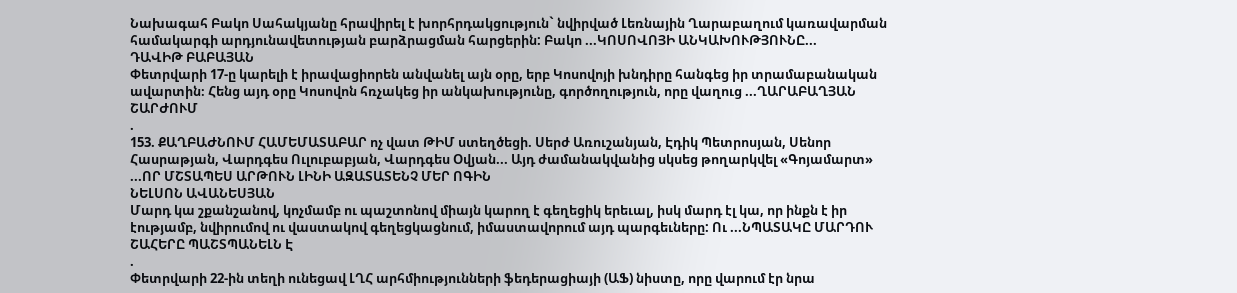Նախագահ Բակո Սահակյանը հրավիրել է խորհրդակցություն` նվիրված Լեռնային Ղարաբաղում կառավարման համակարգի արդյունավետության բարձրացման հարցերին: Բակո ...ԿՈՍՈՎՈՅԻ ԱՆԿԱԽՈՒԹՅՈՒՆԸ...
ԴԱՎԻԹ ԲԱԲԱՅԱՆ
Փետրվարի 17-ը կարելի է իրավացիորեն անվանել այն օրը, երբ Կոսովոյի խնդիրը հանգեց իր տրամաբանական ավարտին։ Հենց այդ օրը Կոսովոն հռչակեց իր անկախությունը, գործողություն, որը վաղուց ...ՂԱՐԱԲԱՂՅԱՆ ՇԱՐԺՈՒՄ
.
153. ՔԱՂԲԱԺՆՈՒՄ ՀԱՄԵՄԱՏԱԲԱՐ ոչ վատ ԹԻՄ ստեղծեցի. Սերժ Առուշանյան, Էդիկ Պետրոսյան, Սենոր Հասրաթյան, Վարդգես Ուլուբաբյան, Վարդգես Օվյան... Այդ ժամանակվանից սկսեց թողարկվել «Գոյամարտ» ...ՈՐ ՄՇՏԱՊԵՍ ԱՐԹՈՒՆ ԼԻՆԻ ԱԶԱՏԱՏԵՆՉ ՄԵՐ ՈԳԻՆ
ՆԵԼՍՈՆ ԱՎԱՆԵՍՅԱՆ
Մարդ կա շքանշանով, կոչմամբ ու պաշտոնով միայն կարող է գեղեցիկ երեւալ, իսկ մարդ էլ կա, որ ինքն է իր էությամբ, նվիրումով ու վաստակով գեղեցկացնում, իմաստավորում այդ պարգեւները: Ու ...ՆՊԱՏԱԿԸ ՄԱՐԴՈՒ ՇԱՀԵՐԸ ՊԱՇՏՊԱՆԵԼՆ Է
.
Փետրվարի 22-ին տեղի ունեցավ ԼՂՀ արհմիությունների ֆեդերացիայի (ԱՖ) նիստը, որը վարում էր նրա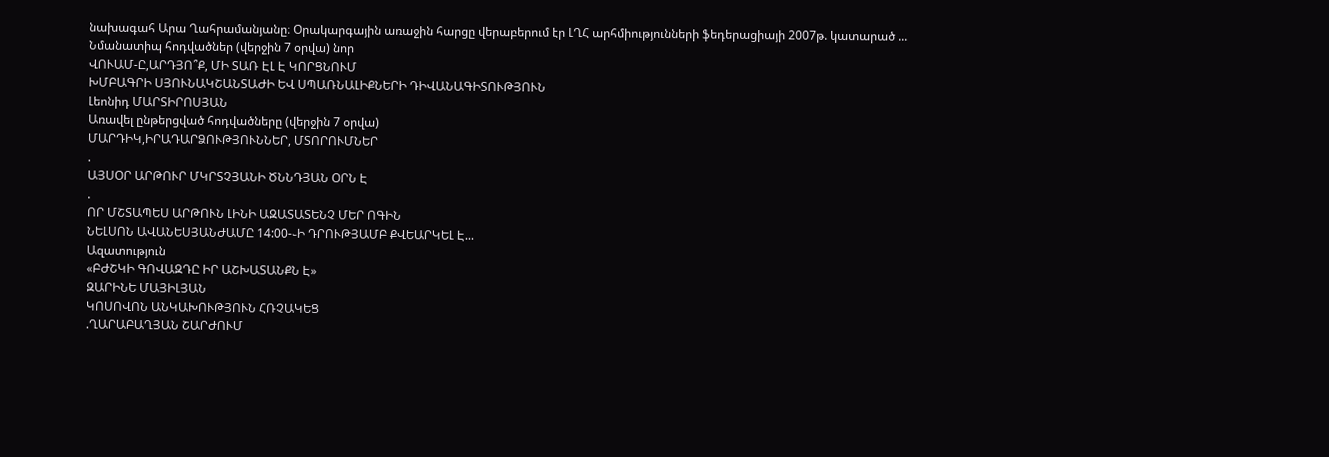նախագահ Արա Ղահրամանյանը։ Օրակարգային առաջին հարցը վերաբերում էր ԼՂՀ արհմիությունների ֆեդերացիայի 2007թ. կատարած ...
Նմանատիպ հոդվածներ (վերջին 7 օրվա) նոր
ՎՈՒԱՄ-Ը,ԱՐԴՅՈ՞Ք, ՄԻ ՏԱՌ ԷԼ Է ԿՈՐՑՆՈՒՄ
ԽՄԲԱԳՐԻ ՍՅՈՒՆԱԿՇԱՆՏԱԺԻ ԵՎ ՍՊԱՌՆԱԼԻՔՆԵՐԻ ԴԻՎԱՆԱԳԻՏՈՒԹՅՈՒՆ
Լեոնիդ ՄԱՐՏԻՐՈՍՅԱՆ
Առավել ընթերցված հոդվածները (վերջին 7 օրվա)
ՄԱՐԴԻԿ,ԻՐԱԴԱՐՁՈՒԹՅՈՒՆՆԵՐ, ՄՏՈՐՈՒՄՆԵՐ
.
ԱՅՍՕՐ ԱՐԹՈՒՐ ՄԿՐՏՉՅԱՆԻ ԾՆՆԴՅԱՆ ՕՐՆ Է
.
ՈՐ ՄՇՏԱՊԵՍ ԱՐԹՈՒՆ ԼԻՆԻ ԱԶԱՏԱՏԵՆՉ ՄԵՐ ՈԳԻՆ
ՆԵԼՍՈՆ ԱՎԱՆԵՍՅԱՆԺԱՄԸ 14:00-֊Ի ԴՐՈՒԹՅԱՄԲ ՔՎԵԱՐԿԵԼ Է...
Ազատություն
«ԲԺՇԿԻ ԳՈՎԱԶԴԸ ԻՐ ԱՇԽԱՏԱՆՔՆ Է»
ԶԱՐԻՆԵ ՄԱՅԻԼՅԱՆ
ԿՈՍՈՎՈՆ ԱՆԿԱԽՈՒԹՅՈՒՆ ՀՌՉԱԿԵՑ
.ՂԱՐԱԲԱՂՅԱՆ ՇԱՐԺՈՒՄ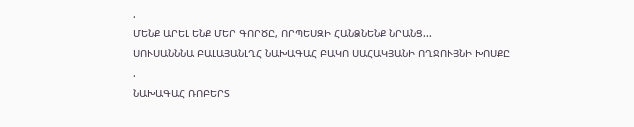.
ՄԵՆՔ ԱՐԵԼ ԵՆՔ ՄԵՐ ԳՈՐԾԸ, ՈՐՊԵՍԶԻ ՀԱՆՁՆԵՆՔ ՆՐԱՆՑ...
ՍՈՒՍԱՆՆՆԱ ԲԱԼԱՅԱՆԼՂՀ ՆԱԽԱԳԱՀ ԲԱԿՈ ՍԱՀԱԿՅԱՆԻ ՈՂՋՈՒՅՆԻ ԽՈՍՔԸ
.
ՆԱԽԱԳԱՀ ՌՈԲԵՐՏ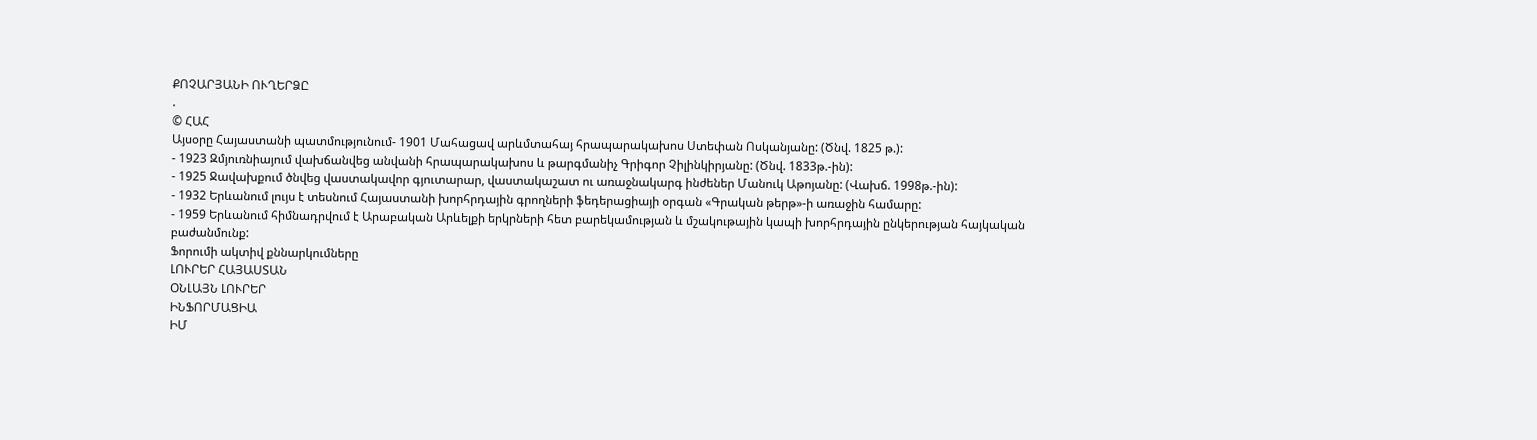ՔՈՉԱՐՅԱՆԻ ՈՒՂԵՐՁԸ
.
© ՀԱՀ
Այսօրը Հայաստանի պատմությունում- 1901 Մահացավ արևմտահայ հրապարակախոս Ստեփան Ոսկանյանը: (Ծնվ. 1825 թ.):
- 1923 Զմյուռնիայում վախճանվեց անվանի հրապարակախոս և թարգմանիչ Գրիգոր Չիլինկիրյանը: (Ծնվ. 1833թ.-ին):
- 1925 Ջավախքում ծնվեց վաստակավոր գյուտարար, վաստակաշատ ու առաջնակարգ ինժեներ Մանուկ Աթոյանը: (Վախճ. 1998թ.-ին):
- 1932 Երևանում լույս է տեսնում Հայաստանի խորհրդային գրողների ֆեդերացիայի օրգան «Գրական թերթ»-ի առաջին համարը:
- 1959 Երևանում հիմնադրվում է Արաբական Արևելքի երկրների հետ բարեկամության և մշակութային կապի խորհրդային ընկերության հայկական բաժանմունք:
Ֆորումի ակտիվ քննարկումները
ԼՈՒՐԵՐ ՀԱՅԱՍՏԱՆ
ՕՆԼԱՅՆ ԼՈՒՐԵՐ
ԻՆՖՈՐՄԱՑԻԱ
ԻՄ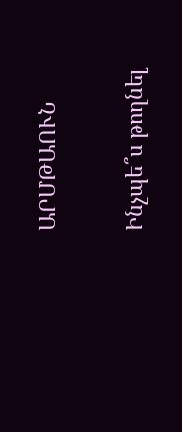ԱՐՄԹԱՈՒՆ

Ինչպե՞ս թողնել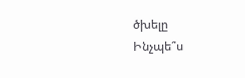ծխելը
Ինչպե՞ս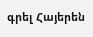գրել Հայերեն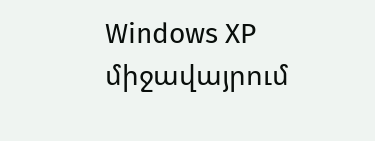Windows XP միջավայրում